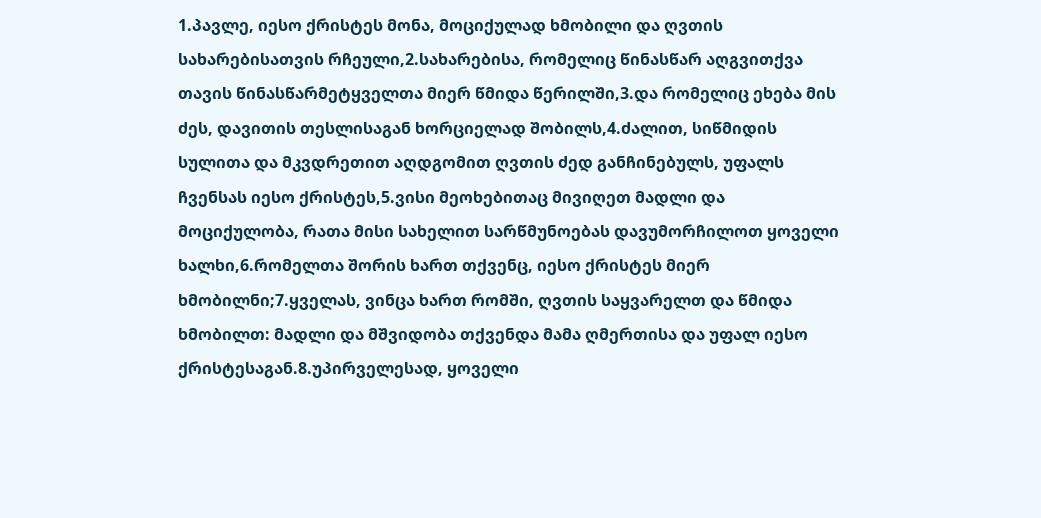1.პავლე, იესო ქრისტეს მონა, მოციქულად ხმობილი და ღვთის სახარებისათვის რჩეული,2.სახარებისა, რომელიც წინასწარ აღგვითქვა თავის წინასწარმეტყველთა მიერ წმიდა წერილში,3.და რომელიც ეხება მის ძეს, დავითის თესლისაგან ხორციელად შობილს,4.ძალით, სიწმიდის სულითა და მკვდრეთით აღდგომით ღვთის ძედ განჩინებულს, უფალს ჩვენსას იესო ქრისტეს,5.ვისი მეოხებითაც მივიღეთ მადლი და მოციქულობა, რათა მისი სახელით სარწმუნოებას დავუმორჩილოთ ყოველი ხალხი,6.რომელთა შორის ხართ თქვენც, იესო ქრისტეს მიერ ხმობილნი;7.ყველას, ვინცა ხართ რომში, ღვთის საყვარელთ და წმიდა ხმობილთ: მადლი და მშვიდობა თქვენდა მამა ღმერთისა და უფალ იესო ქრისტესაგან.8.უპირველესად, ყოველი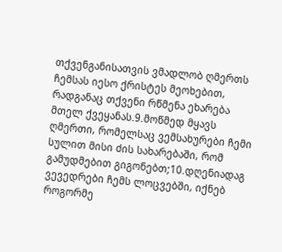თქვენგანისათვის ვმადლობ ღმერთს ჩემსას იესო ქრისტეს მეოხებით, რადგანაც თქვენი რწმენა ეხარება მთელ ქვეყანას.9.მოწმედ მყავს ღმერთი, რომელსაც ვემსახურები ჩემი სულით მისი ძის სახარებაში, რომ გამუდმებით გიგონებთ;10.დღენიადაგ ვევედრები ჩემს ლოცვებში, იქნებ როგორმე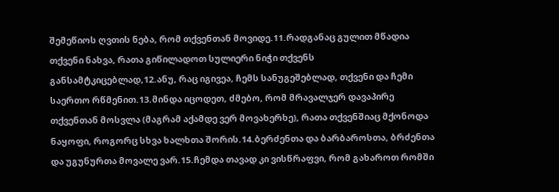შემეწიოს ღვთის ნება, რომ თქვენთან მოვიდე.11.რადგანაც გულით მწადია თქვენი ნახვა, რათა გიწილადოთ სულიერი ნიჭი თქვენს განსამტკიცებლად,12.ანუ, რაც იგივეა, ჩემს სანუგეშებლად, თქვენი და ჩემი საერთო რწმენით.13.მინდა იცოდეთ, ძმებო, რომ მრავალჯერ დავაპირე თქვენთან მოსვლა (მაგრამ აქამდე ვერ მოვახერხე), რათა თქვენშიაც მქონოდა ნაყოფი, როგორც სხვა ხალხთა შორის.14.ბერძენთა და ბარბაროსთა, ბრძენთა და უგუნურთა მოვალე ვარ.15.ჩემდა თავად კი ვისწრაფვი, რომ გახაროთ რომში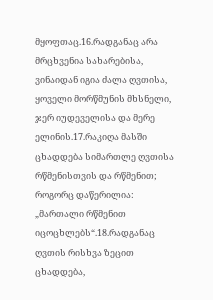მყოფთაც.16.რადგანაც არა მრცხვენია სახარებისა, ვინაიდან იგია ძალა ღვთისა, ყოველი მორწმუნის მხსნელი, ჯერ იუდეველისა და მერე ელინის.17.რაკიღა მასში ცხადდება სიმართლე ღვთისა რწმენისთვის და რწმენით; როგორც დაწერილია: „მართალი რწმენით იცოცხლებს“.18.რადგანაც ღვთის რისხვა ზეცით ცხადდება,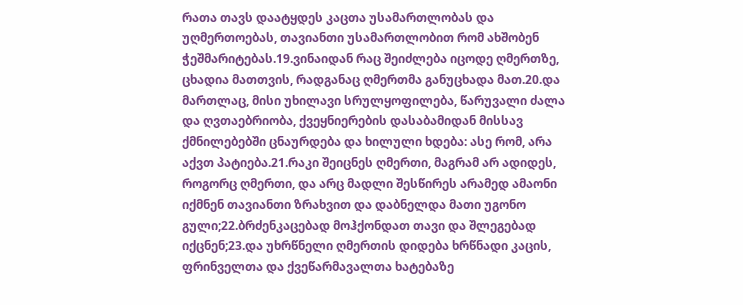რათა თავს დაატყდეს კაცთა უსამართლობას და უღმერთოებას, თავიანთი უსამართლობით რომ ახშობენ ჭეშმარიტებას.19.ვინაიდან რაც შეიძლება იცოდე ღმერთზე, ცხადია მათთვის, რადგანაც ღმერთმა განუცხადა მათ.20.და მართლაც, მისი უხილავი სრულყოფილება, წარუვალი ძალა და ღვთაებრიობა, ქვეყნიერების დასაბამიდან მისსავ ქმნილებებში ცნაურდება და ხილული ხდება: ასე რომ, არა აქვთ პატიება.21.რაკი შეიცნეს ღმერთი, მაგრამ არ ადიდეს, როგორც ღმერთი, და არც მადლი შესწირეს არამედ ამაონი იქმნენ თავიანთი ზრახვით და დაბნელდა მათი უგონო გული;22.ბრძენკაცებად მოჰქონდათ თავი და შლეგებად იქცნენ;23.და უხრწნელი ღმერთის დიდება ხრწნადი კაცის, ფრინველთა და ქვეწარმავალთა ხატებაზე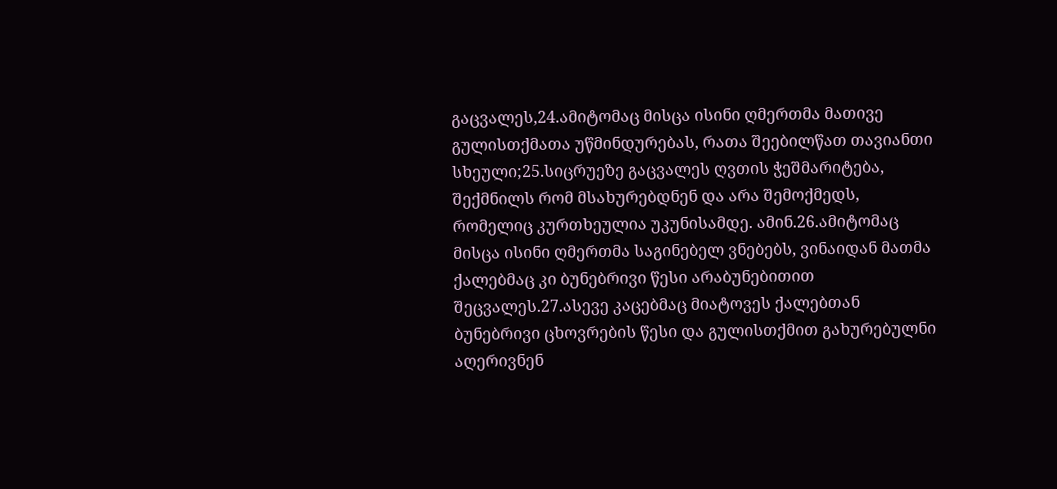გაცვალეს,24.ამიტომაც მისცა ისინი ღმერთმა მათივე გულისთქმათა უწმინდურებას, რათა შეებილწათ თავიანთი სხეული;25.სიცრუეზე გაცვალეს ღვთის ჭეშმარიტება, შექმნილს რომ მსახურებდნენ და არა შემოქმედს, რომელიც კურთხეულია უკუნისამდე. ამინ.26.ამიტომაც მისცა ისინი ღმერთმა საგინებელ ვნებებს, ვინაიდან მათმა ქალებმაც კი ბუნებრივი წესი არაბუნებითით შეცვალეს.27.ასევე კაცებმაც მიატოვეს ქალებთან ბუნებრივი ცხოვრების წესი და გულისთქმით გახურებულნი აღერივნენ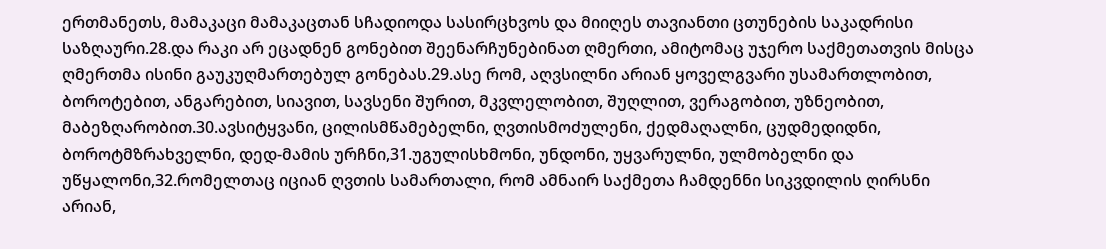ერთმანეთს, მამაკაცი მამაკაცთან სჩადიოდა სასირცხვოს და მიიღეს თავიანთი ცთუნების საკადრისი საზღაური.28.და რაკი არ ეცადნენ გონებით შეენარჩუნებინათ ღმერთი, ამიტომაც უჯერო საქმეთათვის მისცა ღმერთმა ისინი გაუკუღმართებულ გონებას.29.ასე რომ, აღვსილნი არიან ყოველგვარი უსამართლობით, ბოროტებით, ანგარებით, სიავით, სავსენი შურით, მკვლელობით, შუღლით, ვერაგობით, უზნეობით, მაბეზღარობით.30.ავსიტყვანი, ცილისმწამებელნი, ღვთისმოძულენი, ქედმაღალნი, ცუდმედიდნი, ბოროტმზრახველნი, დედ-მამის ურჩნი,31.უგულისხმონი, უნდონი, უყვარულნი, ულმობელნი და უწყალონი,32.რომელთაც იციან ღვთის სამართალი, რომ ამნაირ საქმეთა ჩამდენნი სიკვდილის ღირსნი არიან,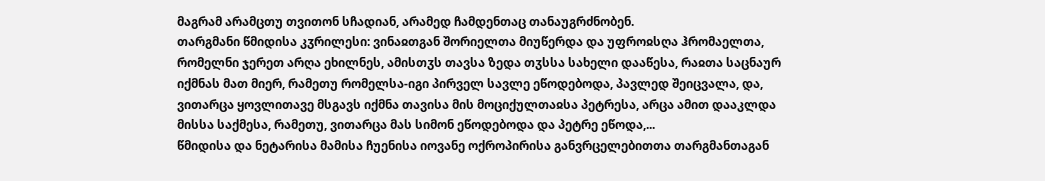მაგრამ არამცთუ თვითონ სჩადიან, არამედ ჩამდენთაც თანაუგრძნობენ.
თარგმანი წმიდისა კჳრილესი: ვინაჲთგან შორიელთა მიუწერდა და უფროჲსღა ჰრომაელთა, რომელნი ჯერეთ არღა ეხილნეს, ამისთჳს თავსა ზედა თჳსსა სახელი დააწესა, რაჲთა საცნაურ იქმნას მათ მიერ, რამეთუ რომელსა-იგი პირველ სავლე ეწოდებოდა, პავლედ შეიცვალა, და, ვითარცა ყოვლითავე მსგავს იქმნა თავისა მის მოციქულთაჲსა პეტრესა, არცა ამით დააკლდა მისსა საქმესა, რამეთუ, ვითარცა მას სიმონ ეწოდებოდა და პეტრე ეწოდა,...
წმიდისა და ნეტარისა მამისა ჩუენისა იოვანე ოქროპირისა განვრცელებითთა თარგმანთაგან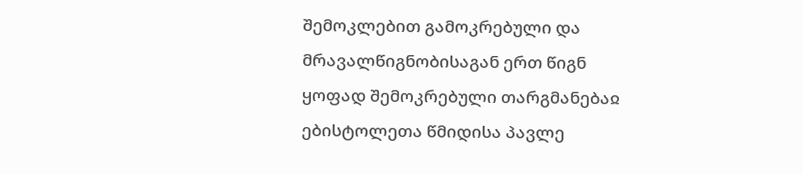შემოკლებით გამოკრებული და მრავალწიგნობისაგან ერთ წიგნ ყოფად შემოკრებული თარგმანებაჲ ებისტოლეთა წმიდისა პავლე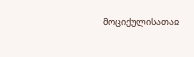მოციქულისათაჲ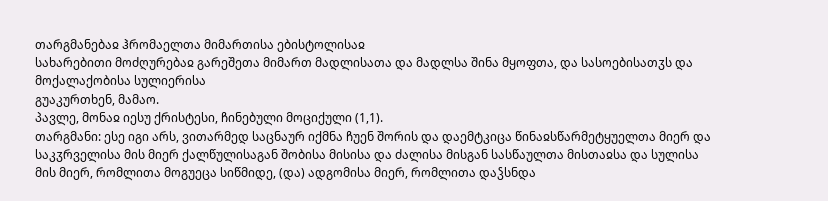თარგმანებაჲ ჰრომაელთა მიმართისა ებისტოლისაჲ
სახარებითი მოძღურებაჲ გარეშეთა მიმართ მადლისათა და მადლსა შინა მყოფთა, და სასოებისათჳს და მოქალაქობისა სულიერისა
გუაკურთხენ, მამაო.
პავლე, მონაჲ იესუ ქრისტესი, ჩინებული მოციქული (1,1).
თარგმანი: ესე იგი არს, ვითარმედ საცნაურ იქმნა ჩუენ შორის და დაემტკიცა წინაჲსწარმეტყუელთა მიერ და საკჳრველისა მის მიერ ქალწულისაგან შობისა მისისა და ძალისა მისგან სასწაულთა მისთაჲსა და სულისა მის მიერ, რომლითა მოგუეცა სიწმიდე, (და) ადგომისა მიერ, რომლითა დაჴსნდა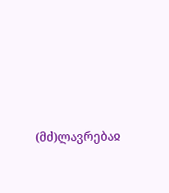(მძ)ლავრებაჲ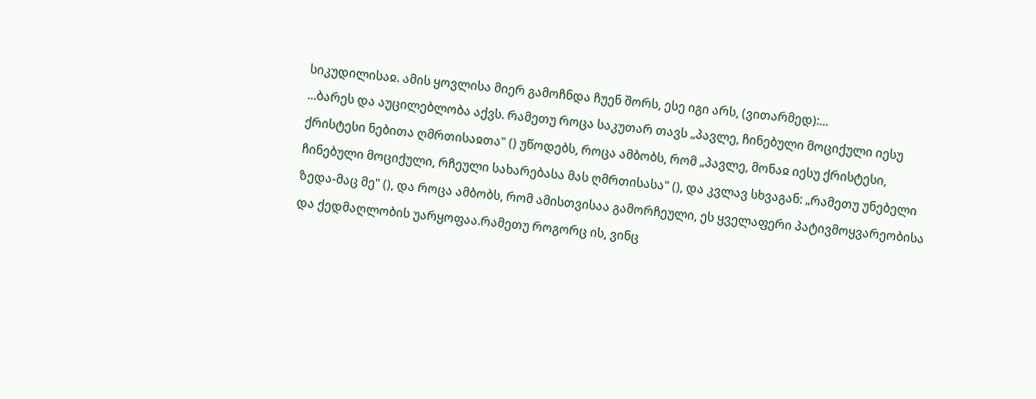სიკუდილისაჲ. ამის ყოვლისა მიერ გამოჩნდა ჩუენ შორს, ესე იგი არს, (ვითარმედ):...
...ბარეს და აუცილებლობა აქვს. რამეთუ როცა საკუთარ თავს „პავლე, ჩინებული მოციქული იესუ ქრისტესი ნებითა ღმრთისაჲთა" () უწოდებს, როცა ამბობს, რომ „პავლე, მონაჲ იესუ ქრისტესი, ჩინებული მოციქული, რჩეული სახარებასა მას ღმრთისასა" (), და კვლავ სხვაგან: „რამეთუ უნებელი ზედა-მაც მე" (), და როცა ამბობს, რომ ამისთვისაა გამორჩეული, ეს ყველაფერი პატივმოყვარეობისა და ქედმაღლობის უარყოფაა.რამეთუ როგორც ის, ვინც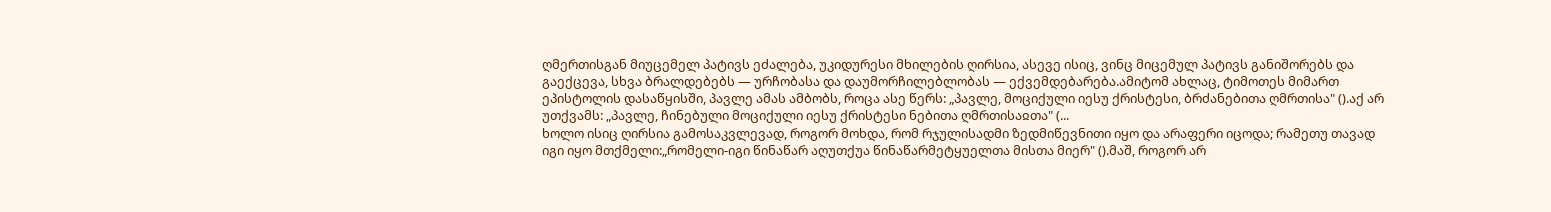ღმერთისგან მიუცემელ პატივს ეძალება, უკიდურესი მხილების ღირსია, ასევე ისიც, ვინც მიცემულ პატივს განიშორებს და გაექცევა, სხვა ბრალდებებს — ურჩობასა და დაუმორჩილებლობას — ექვემდებარება.ამიტომ ახლაც, ტიმოთეს მიმართ ეპისტოლის დასაწყისში, პავლე ამას ამბობს, როცა ასე წერს: „პავლე, მოციქული იესუ ქრისტესი, ბრძანებითა ღმრთისა" ().აქ არ უთქვამს: „პავლე, ჩინებული მოციქული იესუ ქრისტესი ნებითა ღმრთისაჲთა" (...
ხოლო ისიც ღირსია გამოსაკვლევად, როგორ მოხდა, რომ რჯულისადმი ზედმიწევნითი იყო და არაფერი იცოდა; რამეთუ თავად იგი იყო მთქმელი:„რომელი-იგი წინაწარ აღუთქუა წინაწარმეტყუელთა მისთა მიერ" ().მაშ, როგორ არ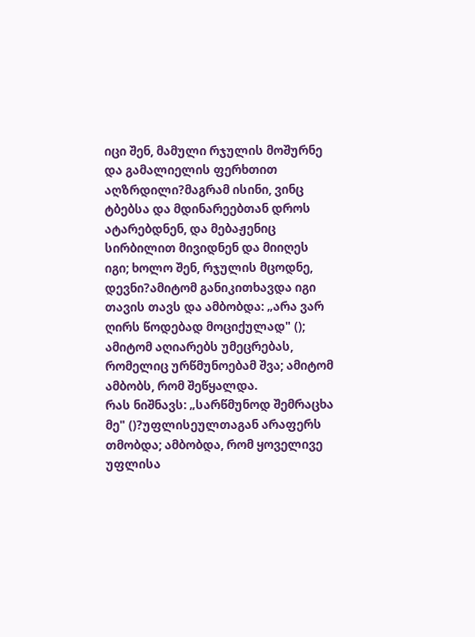იცი შენ, მამული რჯულის მოშურნე და გამალიელის ფერხთით აღზრდილი?მაგრამ ისინი, ვინც ტბებსა და მდინარეებთან დროს ატარებდნენ, და მებაჟენიც სირბილით მივიდნენ და მიიღეს იგი; ხოლო შენ, რჯულის მცოდნე, დევნი?ამიტომ განიკითხავდა იგი თავის თავს და ამბობდა: „არა ვარ ღირს წოდებად მოციქულად" (); ამიტომ აღიარებს უმეცრებას, რომელიც ურწმუნოებამ შვა; ამიტომ ამბობს, რომ შეწყალდა.
რას ნიშნავს: „სარწმუნოდ შემრაცხა მე" ()?უფლისეულთაგან არაფერს თმობდა; ამბობდა, რომ ყოველივე უფლისა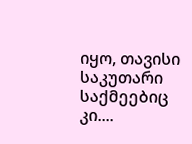იყო, თავისი საკუთარი საქმეებიც კი....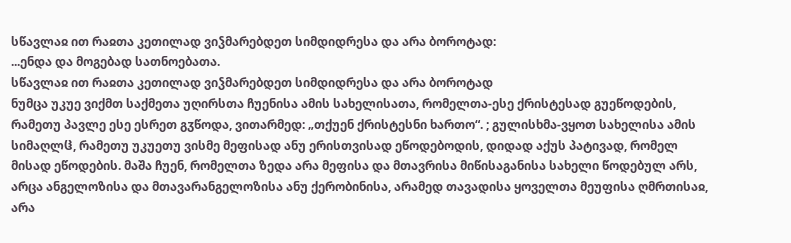სწავლაჲ ით რაჲთა კეთილად ვიჴმარებდეთ სიმდიდრესა და არა ბოროტად:
...ენდა და მოგებად სათნოებათა.
სწავლაჲ ით რაჲთა კეთილად ვიჴმარებდეთ სიმდიდრესა და არა ბოროტად
ნუმცა უკუე ვიქმთ საქმეთა უღირსთა ჩუენისა ამის სახელისათა, რომელთა-ესე ქრისტესად გუეწოდების, რამეთუ პავლე ესე ესრეთ გჳწოდა, ვითარმედ: „თქუენ ქრისტესნი ხართო“. ; გულისხმა-ვყოთ სახელისა ამის სიმაღლჱ, რამეთუ უკუეთუ ვისმე მეფისად ანუ ერისთვისად ეწოდებოდის, დიდად აქუს პატივად, რომელ მისად ეწოდების. მაშა ჩუენ, რომელთა ზედა არა მეფისა და მთავრისა მიწისაგანისა სახელი წოდებულ არს, არცა ანგელოზისა და მთავარანგელოზისა ანუ ქერობინისა, არამედ თავადისა ყოველთა მეუფისა ღმრთისაჲ, არა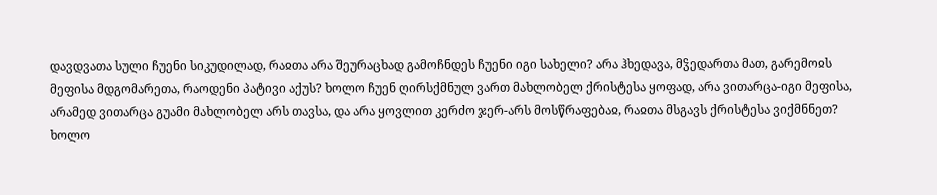დავდვათა სული ჩუენი სიკუდილად, რაჲთა არა შეურაცხად გამოჩნდეს ჩუენი იგი სახელი? არა ჰხედავა, მჴედართა მათ, გარემოჲს მეფისა მდგომარეთა, რაოდენი პატივი აქუს? ხოლო ჩუენ ღირსქმნულ ვართ მახლობელ ქრისტესა ყოფად, არა ვითარცა-იგი მეფისა, არამედ ვითარცა გუამი მახლობელ არს თავსა, და არა ყოვლით კერძო ჯერ-არს მოსწრაფებაჲ, რაჲთა მსგავს ქრისტესა ვიქმნნეთ?
ხოლო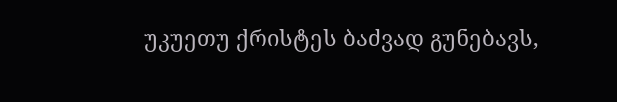უკუეთუ ქრისტეს ბაძვად გუნებავს,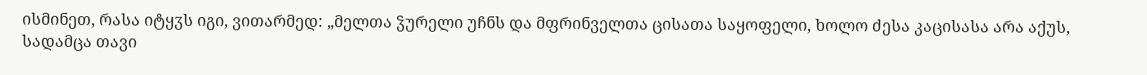ისმინეთ, რასა იტყჳს იგი, ვითარმედ: „მელთა ჴურელი უჩნს და მფრინველთა ცისათა საყოფელი, ხოლო ძესა კაცისასა არა აქუს, სადამცა თავი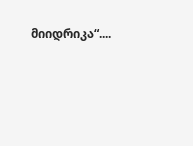მიიდრიკა“....